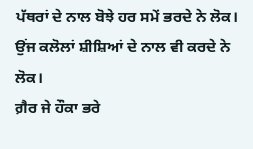ਪੱਥਰਾਂ ਦੇ ਨਾਲ ਬੋਝੇ ਹਰ ਸਮੇਂ ਭਰਦੇ ਨੇ ਲੋਕ।
ਉਂਜ ਕਲੋਲਾਂ ਸ਼ੀਸ਼ਿਆਂ ਦੇ ਨਾਲ ਵੀ ਕਰਦੇ ਨੇ ਲੋਕ।
ਗ਼ੈਰ ਜੇ ਹੌਕਾ ਭਰੇ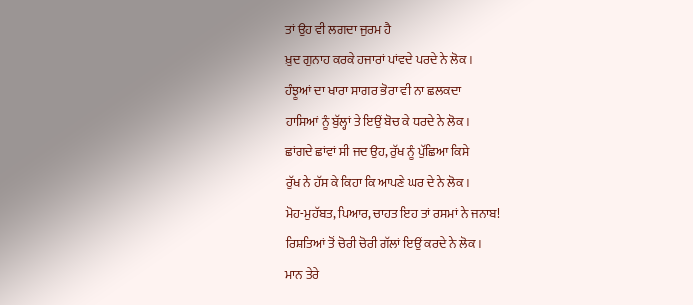ਤਾਂ ਉਹ ਵੀ ਲਗਦਾ ਜੁਰਮ ਹੈ
ਖ਼ੁਦ ਗੁਨਾਹ ਕਰਕੇ ਹਜਾਰਾਂ ਪਾਂਵਦੇ ਪਰਦੇ ਨੇ ਲੋਕ।
ਹੰਝੂਆਂ ਦਾ ਖਾਰਾ ਸਾਗਰ ਭੋਰਾ ਵੀ ਨਾ ਛਲਕਦਾ
ਹਾਸਿਆਂ ਨੂੰ ਬੁੱਲ੍ਹਾਂ ਤੇ ਇਉਂ ਬੋਚ ਕੇ ਧਰਦੇ ਨੇ ਲੋਕ।
ਛਾਂਗਦੇ ਛਾਂਵਾਂ ਸੀ ਜਦ ਉਹ, ਰੁੱਖ ਨੂੰ ਪੁੱਛਿਆ ਕਿਸੇ
ਰੁੱਖ ਨੇ ਹੱਸ ਕੇ ਕਿਹਾ ਕਿ ਆਪਣੇ ਘਰ ਦੇ ਨੇ ਲੋਕ।
ਮੋਹ-ਮੁਹੱਬਤ, ਪਿਆਰ, ਚਾਹਤ ਇਹ ਤਾਂ ਰਸਮਾਂ ਨੇ ਜਨਾਬ!
ਰਿਸ਼ਤਿਆਂ ਤੋਂ ਚੋਰੀ ਚੋਰੀ ਗੱਲਾਂ ਇਉਂ ਕਰਦੇ ਨੇ ਲੋਕ।
ਮਾਨ ਤੇਰੇ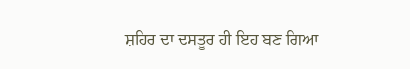ਸ਼ਹਿਰ ਦਾ ਦਸਤੂਰ ਹੀ ਇਹ ਬਣ ਗਿਆ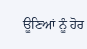ਊਣਿਆਂ ਨੂੰ ਹੋਰ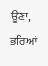ਊਣਾ, ਭਰਿਆਂ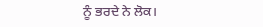ਨੂੰ ਭਰਦੇ ਨੇ ਲੋਕ।